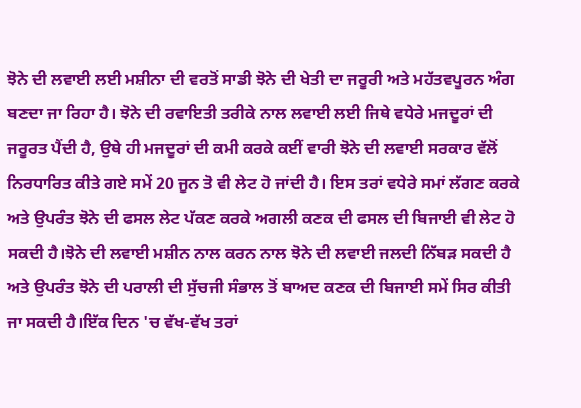ਝੋਨੇ ਦੀ ਲਵਾਈ ਲਈ ਮਸ਼ੀਨਾ ਦੀ ਵਰਤੋਂ ਸਾਡੀ ਝੋਨੇ ਦੀ ਖੇਤੀ ਦਾ ਜਰੂਰੀ ਅਤੇ ਮਹੱਤਵਪੂਰਨ ਅੰਗ ਬਣਦਾ ਜਾ ਰਿਹਾ ਹੈ। ਝੋਨੇ ਦੀ ਰਵਾਇਤੀ ਤਰੀਕੇ ਨਾਲ ਲਵਾਈ ਲਈ ਜਿਥੇ ਵਧੇਰੇ ਮਜਦੂਰਾਂ ਦੀ ਜਰੂਰਤ ਪੈਂਦੀ ਹੈ, ਉਥੇ ਹੀ ਮਜਦੂਰਾਂ ਦੀ ਕਮੀ ਕਰਕੇ ਕਈਂ ਵਾਰੀ ਝੋਨੇ ਦੀ ਲਵਾਈ ਸਰਕਾਰ ਵੱਲੋਂ ਨਿਰਧਾਰਿਤ ਕੀਤੇ ਗਏ ਸਮੇਂ 20 ਜੂਨ ਤੋ ਵੀ ਲੇਟ ਹੋ ਜਾਂਦੀ ਹੈ। ਇਸ ਤਰਾਂ ਵਧੇਰੇ ਸਮਾਂ ਲੱਗਣ ਕਰਕੇ ਅਤੇ ਉਪਰੰਤ ਝੋਨੇ ਦੀ ਫਸਲ ਲੇਟ ਪੱਕਣ ਕਰਕੇ ਅਗਲੀ ਕਣਕ ਦੀ ਫਸਲ ਦੀ ਬਿਜਾਈ ਵੀ ਲੇਟ ਹੋ ਸਕਦੀ ਹੈ।ਝੋਨੇ ਦੀ ਲਵਾਈ ਮਸ਼ੀਨ ਨਾਲ ਕਰਨ ਨਾਲ ਝੋਨੇ ਦੀ ਲਵਾਈ ਜਲਦੀ ਨਿੱਬੜ ਸਕਦੀ ਹੈ ਅਤੇ ਉਪਰੰਤ ਝੋਨੇ ਦੀ ਪਰਾਲੀ ਦੀ ਸੁੱਚਜੀ ਸੰਭਾਲ ਤੋਂ ਬਾਅਦ ਕਣਕ ਦੀ ਬਿਜਾਈ ਸਮੇਂ ਸਿਰ ਕੀਤੀ ਜਾ ਸਕਦੀ ਹੈ।ਇੱਕ ਦਿਨ 'ਚ ਵੱਖ-ਵੱਖ ਤਰਾਂ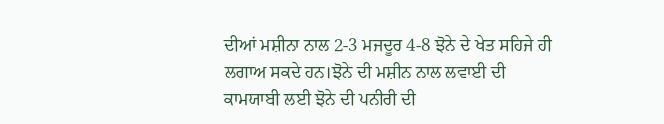ਦੀਆਂ ਮਸ਼ੀਨਾ ਨਾਲ 2-3 ਮਜਦੂਰ 4-8 ਝੋਨੇ ਦੇ ਖੇਤ ਸਹਿਜੇ ਹੀ ਲਗਾਅ ਸਕਦੇ ਹਨ।ਝੋਨੇ ਦੀ ਮਸ਼ੀਨ ਨਾਲ ਲਵਾਈ ਦੀ ਕਾਮਯਾਬੀ ਲਈ ਝੋਨੇ ਦੀ ਪਨੀਰੀ ਦੀ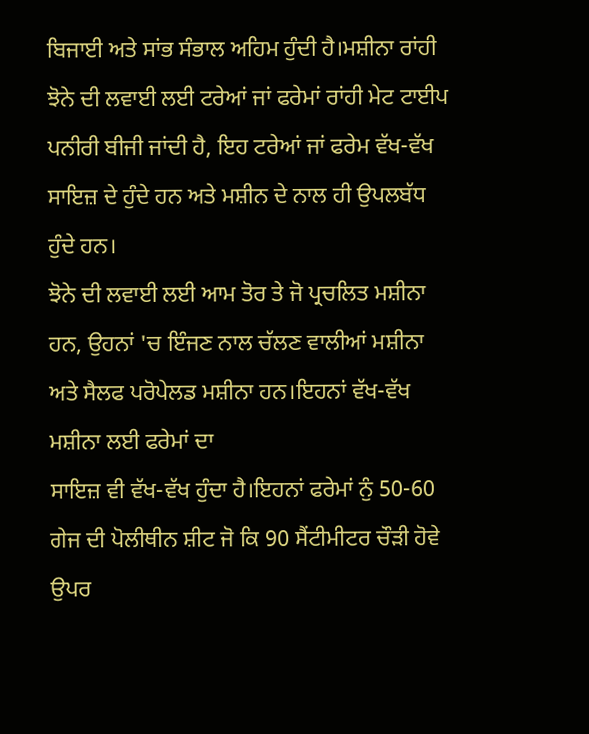ਬਿਜਾਈ ਅਤੇ ਸਾਂਭ ਸੰਭਾਲ ਅਹਿਮ ਹੁੰਦੀ ਹੈ।ਮਸ਼ੀਨਾ ਰਾਂਹੀ ਝੋਨੇ ਦੀ ਲਵਾਈ ਲਈ ਟਰੇਆਂ ਜਾਂ ਫਰੇਮਾਂ ਰਾਂਹੀ ਮੇਟ ਟਾਈਪ ਪਨੀਰੀ ਬੀਜੀ ਜਾਂਦੀ ਹੈ, ਇਹ ਟਰੇਆਂ ਜਾਂ ਫਰੇਮ ਵੱਖ-ਵੱਖ ਸਾਇਜ਼ ਦੇ ਹੁੰਦੇ ਹਨ ਅਤੇ ਮਸ਼ੀਨ ਦੇ ਨਾਲ ਹੀ ਉਪਲਬੱਧ ਹੁੰਦੇ ਹਨ।
ਝੋਨੇ ਦੀ ਲਵਾਈ ਲਈ ਆਮ ਤੋਰ ਤੇ ਜੋ ਪ੍ਰਚਲਿਤ ਮਸ਼ੀਨਾ ਹਨ, ਉਹਨਾਂ 'ਚ ਇੰਜਣ ਨਾਲ ਚੱਲਣ ਵਾਲੀਆਂ ਮਸ਼ੀਨਾ ਅਤੇ ਸੈਲਫ ਪਰੋਪੇਲਡ ਮਸ਼ੀਨਾ ਹਨ।ਇਹਨਾਂ ਵੱਖ-ਵੱਖ ਮਸ਼ੀਨਾ ਲਈ ਫਰੇਮਾਂ ਦਾ
ਸਾਇਜ਼ ਵੀ ਵੱਖ-ਵੱਖ ਹੁੰਦਾ ਹੈ।ਇਹਨਾਂ ਫਰੇਮਾਂ ਨੁੰ 50-60 ਗੇਜ ਦੀ ਪੋਲੀਥੀਨ ਸ਼ੀਟ ਜੋ ਕਿ 90 ਸੈਂਟੀਮੀਟਰ ਚੌੜੀ ਹੋਵੇ ਉਪਰ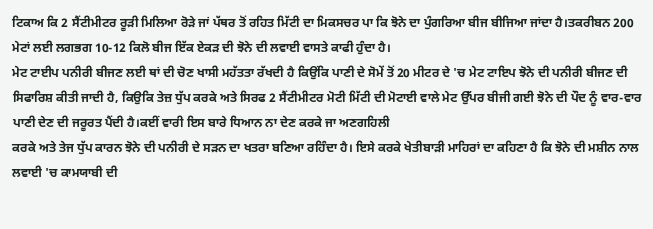ਟਿਕਾਅ ਕਿ 2 ਸੈਂਟੀਮੀਟਰ ਰੂੜੀ ਮਿਲਿਆ ਰੋੜੇ ਜਾਂ ਪੱਥਰ ਤੋਂ ਰਹਿਤ ਮਿੱਟੀ ਦਾ ਮਿਕਸਚਰ ਪਾ ਕਿ ਝੋਨੇ ਦਾ ਪੁੰਗਰਿਆ ਬੀਜ ਬੀਜਿਆ ਜਾਂਦਾ ਹੈ।ਤਕਰੀਬਨ 200 ਮੇਟਾਂ ਲਈ ਲਗਭਗ 10-12 ਕਿਲੋ ਬੀਜ ਇੱਕ ਏਕੜ ਦੀ ਝੋਨੇ ਦੀ ਲਵਾਈ ਵਾਸਤੇ ਕਾਫੀ ਹੁੰਦਾ ਹੈ।
ਮੇਟ ਟਾਈਪ ਪਨੀਰੀ ਬੀਜਣ ਲਈ ਥਾਂ ਦੀ ਚੋਣ ਖਾਸੀ ਮਹੱਤਤਾ ਰੱਖਦੀ ਹੈ ਕਿਉਂਕਿ ਪਾਣੀ ਦੇ ਸੋਮੇਂ ਤੋਂ 20 ਮੀਟਰ ਦੇ 'ਚ ਮੇਟ ਟਾਇਪ ਝੋਨੇ ਦੀ ਪਨੀਰੀ ਬੀਜਣ ਦੀ ਸਿਫਾਰਿਸ਼ ਕੀਤੀ ਜਾਦੀ ਹੈ, ਕਿਉਕਿ ਤੇਜ਼ ਧੁੱਪ ਕਰਕੇ ਅਤੇ ਸਿਰਫ 2 ਸੈਂਟੀਮੀਟਰ ਮੋਟੀ ਮਿੱਟੀ ਦੀ ਮੋਟਾਈ ਵਾਲੇ ਮੇਟ ਉੱਪਰ ਬੀਜੀ ਗਈ ਝੋਨੇ ਦੀ ਪੌਦ ਨੂੰ ਵਾਰ-ਵਾਰ ਪਾਣੀ ਦੇਣ ਦੀ ਜਰੂਰਤ ਪੈਂਦੀ ਹੈ।ਕਈਂ ਵਾਰੀ ਇਸ ਬਾਰੇ ਧਿਆਨ ਨਾ ਦੇਣ ਕਰਕੇ ਜਾ ਅਣਗਹਿਲੀ
ਕਰਕੇ ਅਤੇ ਤੇਜ ਧੁੱਪ ਕਾਰਨ ਝੋਨੇ ਦੀ ਪਨੀਰੀ ਦੇ ਸੜਨ ਦਾ ਖਤਰਾ ਬਣਿਆ ਰਹਿੰਦਾ ਹੈ। ਇਸੇ ਕਰਕੇ ਖੇਤੀਬਾੜੀ ਮਾਹਿਰਾਂ ਦਾ ਕਹਿਣਾ ਹੈ ਕਿ ਝੋਨੇ ਦੀ ਮਸ਼ੀਨ ਨਾਲ ਲਵਾਈ 'ਚ ਕਾਮਯਾਬੀ ਦੀ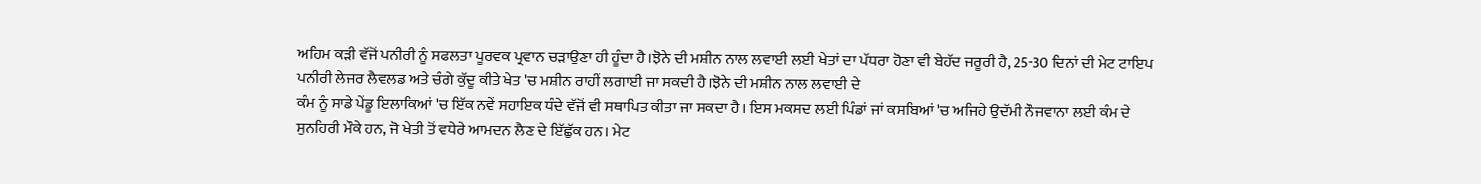ਅਹਿਮ ਕੜੀ ਵੱਜੋਂ ਪਨੀਰੀ ਨੂੰ ਸਫਲਤਾ ਪੂਰਵਕ ਪ੍ਰਵਾਨ ਚੜਾਉਣਾ ਹੀ ਹੂੰਦਾ ਹੈ।ਝੋਨੇ ਦੀ ਮਸ਼ੀਨ ਨਾਲ ਲਵਾਈ ਲਈ ਖੇਤਾਂ ਦਾ ਪੱਧਰਾ ਹੋਣਾ ਵੀ ਬੇਹੱਦ ਜਰੂਰੀ ਹੈ, 25-30 ਦਿਨਾਂ ਦੀ ਮੇਟ ਟਾਇਪ ਪਨੀਰੀ ਲੇਜਰ ਲੈਵਲਡ ਅਤੇ ਚੰਗੇ ਕੁੱਦੂ ਕੀਤੇ ਖੇਤ 'ਚ ਮਸ਼ੀਨ ਰਾਹੀਂ ਲਗਾਈ ਜਾ ਸਕਦੀ ਹੈ।ਝੋਨੇ ਦੀ ਮਸ਼ੀਨ ਨਾਲ ਲਵਾਈ ਦੇ
ਕੰਮ ਨੂੰ ਸਾਡੇ ਪੇਂਡੂ ਇਲਾਕਿਆਂ 'ਚ ਇੱਕ ਨਵੇਂ ਸਹਾਇਕ ਧੰਦੇ ਵੱਜੋਂ ਵੀ ਸਥਾਪਿਤ ਕੀਤਾ ਜਾ ਸਕਦਾ ਹੈ। ਇਸ ਮਕਸਦ ਲਈ ਪਿੰਡਾਂ ਜਾਂ ਕਸਬਿਆਂ 'ਚ ਅਜਿਹੇ ਉਦੱਮੀ ਨੌਜਵਾਨਾ ਲਈ ਕੰਮ ਦੇ ਸੁਨਹਿਰੀ ਮੌਕੇ ਹਨ, ਜੋ ਖੇਤੀ ਤੋਂ ਵਧੇਰੇ ਆਮਦਨ ਲੈਣ ਦੇ ਇੱਛੁੱਕ ਹਨ। ਮੇਟ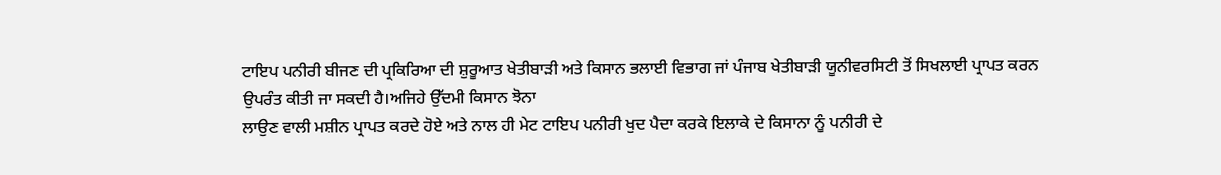ਟਾਇਪ ਪਨੀਰੀ ਬੀਜਣ ਦੀ ਪ੍ਰਕਿਰਿਆ ਦੀ ਸ਼ੁਰੂਆਤ ਖੇਤੀਬਾੜੀ ਅਤੇ ਕਿਸਾਨ ਭਲਾਈ ਵਿਭਾਗ ਜਾਂ ਪੰਜਾਬ ਖੇਤੀਬਾੜੀ ਯੂਨੀਵਰਸਿਟੀ ਤੋਂ ਸਿਖਲਾਈ ਪ੍ਰਾਪਤ ਕਰਨ ਉਪਰੰਤ ਕੀਤੀ ਜਾ ਸਕਦੀ ਹੈ।ਅਜਿਹੇ ਉੱਦਮੀ ਕਿਸਾਨ ਝੋਨਾ
ਲਾਉਣ ਵਾਲੀ ਮਸ਼ੀਨ ਪ੍ਰਾਪਤ ਕਰਦੇ ਹੋਏ ਅਤੇ ਨਾਲ ਹੀ ਮੇਟ ਟਾਇਪ ਪਨੀਰੀ ਖੁਦ ਪੈਦਾ ਕਰਕੇ ਇਲਾਕੇ ਦੇ ਕਿਸਾਨਾ ਨੂੰ ਪਨੀਰੀ ਦੇ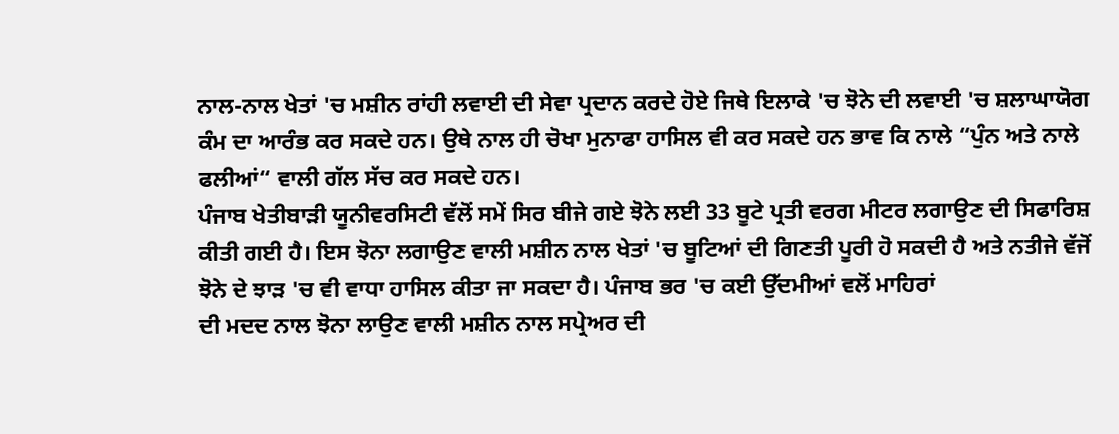ਨਾਲ-ਨਾਲ ਖੇਤਾਂ 'ਚ ਮਸ਼ੀਨ ਰਾਂਹੀ ਲਵਾਈ ਦੀ ਸੇਵਾ ਪ੍ਰਦਾਨ ਕਰਦੇ ਹੋਏ ਜਿਥੇ ਇਲਾਕੇ 'ਚ ਝੋਨੇ ਦੀ ਲਵਾਈ 'ਚ ਸ਼ਲਾਘਾਯੋਗ ਕੰਮ ਦਾ ਆਰੰਭ ਕਰ ਸਕਦੇ ਹਨ। ਉਥੇ ਨਾਲ ਹੀ ਚੋਖਾ ਮੁਨਾਫਾ ਹਾਸਿਲ ਵੀ ਕਰ ਸਕਦੇ ਹਨ ਭਾਵ ਕਿ ਨਾਲੇ “ਪੁੰਨ ਅਤੇ ਨਾਲੇ ਫਲੀਆਂ“ ਵਾਲੀ ਗੱਲ ਸੱਚ ਕਰ ਸਕਦੇ ਹਨ।
ਪੰਜਾਬ ਖੇਤੀਬਾੜੀ ਯੂਨੀਵਰਸਿਟੀ ਵੱਲੋਂ ਸਮੇਂ ਸਿਰ ਬੀਜੇ ਗਏ ਝੋਨੇ ਲਈ 33 ਬੂਟੇ ਪ੍ਰਤੀ ਵਰਗ ਮੀਟਰ ਲਗਾਉਣ ਦੀ ਸਿਫਾਰਿਸ਼ ਕੀਤੀ ਗਈ ਹੈ। ਇਸ ਝੋਨਾ ਲਗਾਉਣ ਵਾਲੀ ਮਸ਼ੀਨ ਨਾਲ ਖੇਤਾਂ 'ਚ ਬੂਟਿਆਂ ਦੀ ਗਿਣਤੀ ਪੂਰੀ ਹੋ ਸਕਦੀ ਹੈ ਅਤੇ ਨਤੀਜੇ ਵੱਜੋਂ ਝੋਨੇ ਦੇ ਝਾੜ 'ਚ ਵੀ ਵਾਧਾ ਹਾਸਿਲ ਕੀਤਾ ਜਾ ਸਕਦਾ ਹੈ। ਪੰਜਾਬ ਭਰ 'ਚ ਕਈ ਉੱਦਮੀਆਂ ਵਲੋਂ ਮਾਹਿਰਾਂ
ਦੀ ਮਦਦ ਨਾਲ ਝੋਨਾ ਲਾਉਣ ਵਾਲੀ ਮਸ਼ੀਨ ਨਾਲ ਸਪ੍ਰੇਅਰ ਦੀ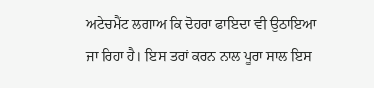ਅਟੇਚਮੈਂਟ ਲਗਾਅ ਕਿ ਦੋਹਰਾ ਫਾਇਦਾ ਵੀ ਉਠਾਇਆ ਜਾ ਰਿਹਾ ਹੈ। ਇਸ ਤਰਾਂ ਕਰਨ ਨਾਲ ਪੂਰਾ ਸਾਲ ਇਸ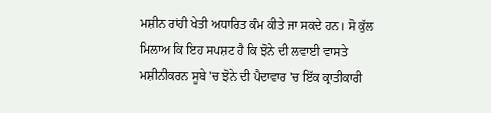ਮਸ਼ੀਨ ਰਾਂਹੀ ਖੇਤੀ ਅਧਾਰਿਤ ਕੰਮ ਕੀਤੇ ਜਾ ਸਕਦੇ ਹਨ। ਸੋ ਕੁੱਲ ਮਿਲਾਅ ਕਿ ਇਹ ਸਪਸ਼ਟ ਹੈ ਕਿ ਝੋਨੇ ਦੀ ਲਵਾਈ ਵਾਸਤੇ ਮਸ਼ੀਨੀਕਰਨ ਸੂਬੇ 'ਚ ਝੋਨੇ ਦੀ ਪੈਦਾਵਾਰ 'ਚ ਇੱਕ ਕ੍ਰਾਤੀਕਾਰੀ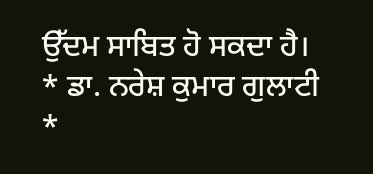ਉੱਦਮ ਸਾਬਿਤ ਹੋ ਸਕਦਾ ਹੈ।
* ਡਾ. ਨਰੇਸ਼ ਕੁਮਾਰ ਗੁਲਾਟੀ
*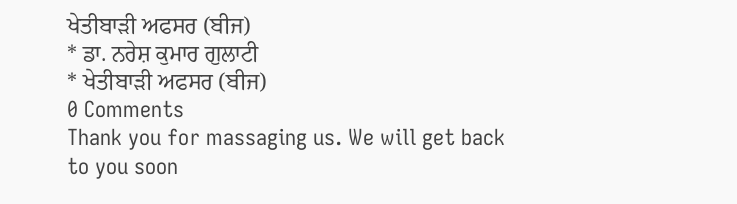ਖੇਤੀਬਾੜੀ ਅਫਸਰ (ਬੀਜ)
* ਡਾ. ਨਰੇਸ਼ ਕੁਮਾਰ ਗੁਲਾਟੀ
* ਖੇਤੀਬਾੜੀ ਅਫਸਰ (ਬੀਜ)
0 Comments
Thank you for massaging us. We will get back to you soon